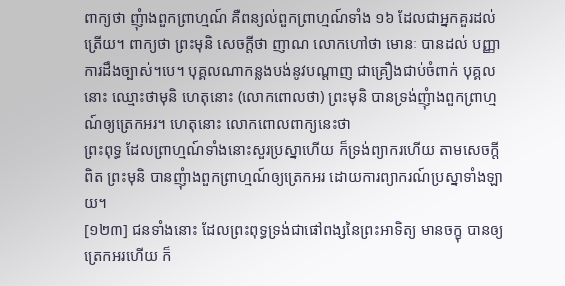ពាក្យថា ញុំាងពួកព្រាហ្មណ៍ គឺពន្យល់ពួកព្រាហ្មណ៍ទាំង ១៦ ដែលជាអ្នកគួរដល់ត្រើយ។ ពាក្យថា ព្រះមុនិ សេចក្តីថា ញាណ លោកហៅថា មោនៈ បានដល់ បញ្ញា ការដឹងច្បាស់។បេ។ បុគ្គលណាកន្លងបង់នូវបណ្តាញ ជាគ្រឿងជាប់ចំពាក់ បុគ្គលនោះ ឈ្មោះថាមុនិ ហេតុនោះ (លោកពោលថា) ព្រះមុនិ បានទ្រង់ញុំាងពួកព្រាហ្មណ៍ឲ្យត្រេកអរ។ ហេតុនោះ លោកពោលពាក្យនេះថា
ព្រះពុទ្ធ ដែលព្រាហ្មណ៍ទាំងនោះសួរប្រស្នាហើយ ក៏ទ្រង់ព្យាករហើយ តាមសេចក្តីពិត ព្រះមុនិ បានញុំាងពួកព្រាហ្មណ៍ឲ្យត្រេកអរ ដោយការព្យាករណ៍ប្រស្នាទាំងឡាយ។
[១២៣] ជនទាំងនោះ ដែលព្រះពុទ្ធទ្រង់ជាផៅពង្សនៃព្រះអាទិត្យ មានចក្ខុ បានឲ្យត្រេកអរហើយ ក៏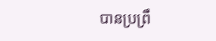បានប្រព្រឹ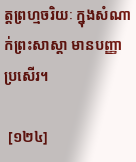ត្តព្រហ្មចរិយៈ ក្នុងសំណាក់ព្រះសាស្តា មានបញ្ញាប្រសើរ។

 [១២៤]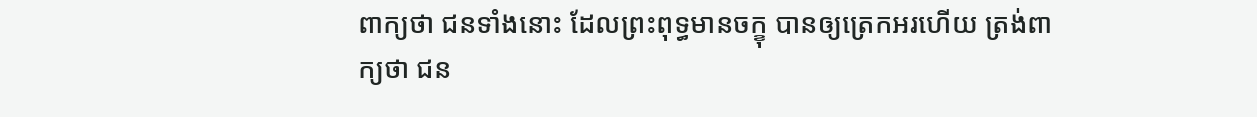ពាក្យថា ជនទាំងនោះ ដែលព្រះពុទ្ធមានចក្ខុ បានឲ្យត្រេកអរហើយ ត្រង់ពាក្យថា ជន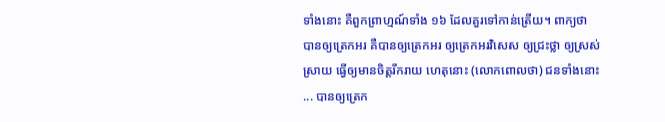ទាំងនោះ គឺពួកព្រាហ្មណ៍ទាំង ១៦ ដែលគួរទៅកាន់ត្រើយ។ ពាក្យថា បានឲ្យត្រេកអរ គឺបានឲ្យត្រេកអរ ឲ្យត្រេកអរវិសេស ឲ្យជ្រះថ្លា ឲ្យស្រស់ស្រាយ ធើ្វឲ្យមានចិត្តរីករាយ ហេតុនោះ (លោកពោលថា) ជនទាំងនោះ... បានឲ្យត្រេក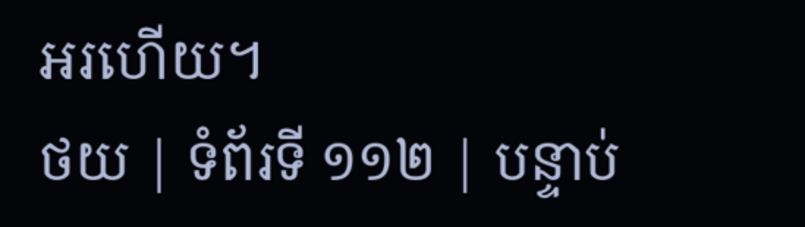អរហើយ។
ថយ | ទំព័រទី ១១២ | បន្ទាប់